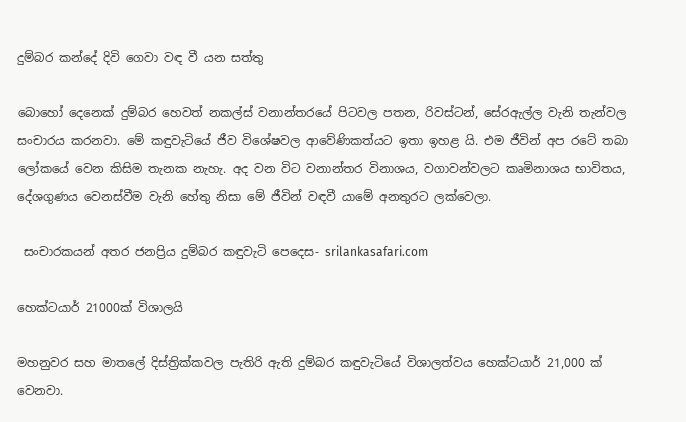දුම්බර කන්දේ දිවි ගෙවා වඳ වී යන සත්තු

බොහෝ දෙනෙක් දුම්බර හෙවත් නකල්ස් වනාන්තරයේ පිටවල පතන, රිවස්ටන්, සේරඇල්ල වැනි තැන්වල සංචාරය කරනවා. මේ කඳුවැටියේ ජීව විශේෂවල ආවේණිකත්යට ඉතා ඉහළ යි. එම ජීවින් අප රටේ තබා ලෝකයේ වෙන කිසිම තැනක නැහැ. අද වන විට වනාන්තර විනාශය, වගාවන්වලට කෘමිනාශය භාවිතය, දේශගුණය වෙනස්වීම වැනි හේතු නිසා මේ ජීවින් වඳවී යාමේ අනතුරට ලක්වෙලා.

 සංචාරකයන් අතර ජනප්‍රිය දුම්බර කඳුවැටි පෙදෙස- srilankasafari.com

හෙක්ටයාර් 21000ක් විශාලයි

මහනුවර සහ මාතලේ දිස්ත්‍රික්කවල පැතිරි ඇති දුම්බර කඳුවැටියේ විශාලත්වය හෙක්ටයාර් 21,000 ක් වෙනවා.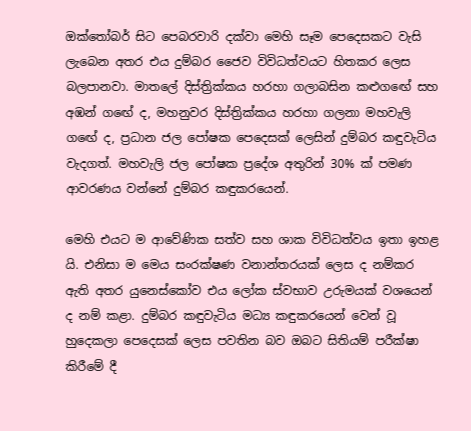ඔක්තෝබර් සිට පෙබරවාරි දක්වා මෙහි සෑම පෙදෙසකට වැසි ලැබෙන අතර එය දුම්බර ජෛව විවිධත්වයට හිතකර ලෙස බලපානවා. මාතලේ දිස්ත්‍රික්කය හරහා ගලාබසින කළුගඟේ සහ අඹන් ගඟේ ද, මහනුවර දිස්ත්‍රික්කය හරහා ගලනා මහවැලි ගඟේ ද, ප්‍රධාන ජල පෝෂක පෙදෙසක් ලෙසින් දුම්බර කඳුවැටිය වැදගත්. මහවැලි ජල පෝෂක ප්‍රදේශ අතුරින් 30% ක් පමණ ආවරණය වන්නේ දුම්බර කඳුකරයෙන්.

මෙහි එයට ම ආවේණික සත්ව සහ ශාක විවිධත්වය ඉතා ඉහළ යි. එනිසා ම මෙය සංරක්ෂණ වනාන්තරයක් ලෙස ද නම්කර ඇති අතර යුනෙස්කෝව එය ලෝක ස්වභාව උරුමයක් වශයෙන් ද නම් කළා. දුම්බර කඳුවැටිය මධ්‍ය කඳුකරයෙන් වෙන් වූ හුදෙකලා පෙදෙසක් ලෙස පවතින බව ඔබට සිතියම් පරීක්ෂා කිරීමේ දී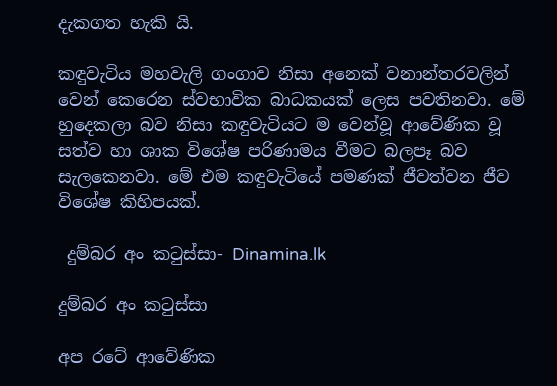දැකගත හැකි යි.

කඳුවැටිය මහවැලි ගංගාව නිසා අනෙක් වනාන්තරවලින් වෙන් කෙරෙන ස්වභාවික බාධකයක් ලෙස පවතිනවා. මේ හුදෙකලා බව නිසා කඳුවැටියට ම වෙන්වූ ආවේණික වූ සත්ව හා ශාක විශේෂ පරිණාමය වීමට බලපෑ බව සැලකෙනවා. මේ එම කඳුවැටියේ පමණක් ජීවත්වන ජීව විශේෂ කිහිපයක්.

 දුම්බර අං කටුස්සා- Dinamina.lk

දුම්බර අං කටුස්‌සා

අප රටේ ආවේණික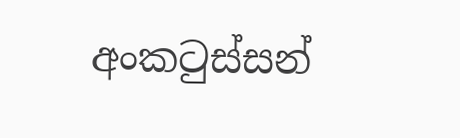අංකටුස්සන්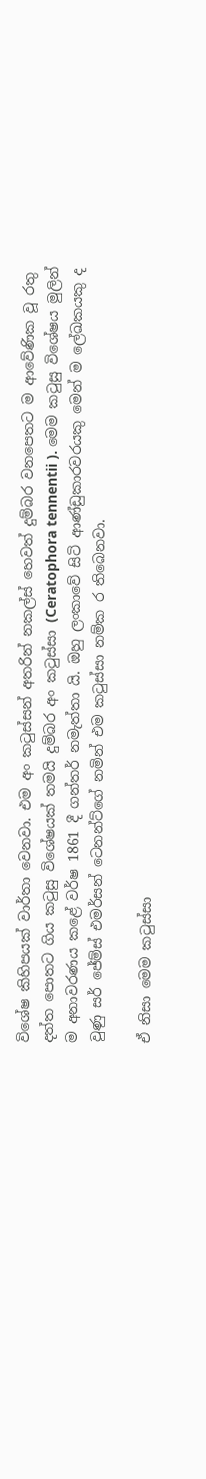විශේෂ කිහිපයක් වාර්තා වෙනවා. එම අං කටුස්සන් අතරින් නකල්ස් හෙවත් දුම්බර වනපෙතට ම ආවේණික වූ රතු දත්ත පොතට ගිය කටුසු විශේෂයක් තමයි දුම්බර අං කටුස්‌සා (Ceratophora tennentii ). මෙම කටුසු විශේෂය මුලින් ම අනාවරණය කළේ වර්ෂ 1861 දී ගන්තර් නමැත්තා යි. ඔහු ලංකාවේ සිටි ආණ්ඩුකාරවරයකු මෙන් ම ලේඛකයකු ද වුණු සර් ජේම්ස් එමර්සන් ටෙනන්ට්‌ගේ නමින් එම කටුස්සා නම්ක ර තිබෙනවා.

ඒ නිසා මෙම කටුස්‌සා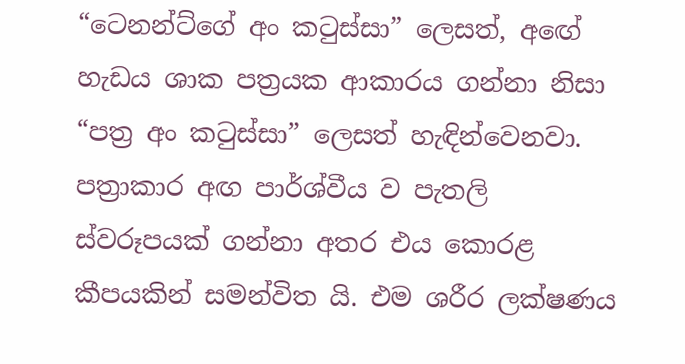“ටෙනන්ට්‌ගේ අං කටුස්‌සා” ලෙසත්, අඟේ හැඩය ශාක පත්‍රයක ආකාරය ගන්නා නිසා “පත්‍ර අං කටුස්‌සා” ලෙසත් හැඳින්වෙනවා. පත්‍රාකාර අඟ පාර්ශ්වීය ව පැතලි ස්වරූපයක් ගන්නා අතර එය කොරළ කීපයකින් සමන්විත යි. එම ශරීර ලක්ෂණය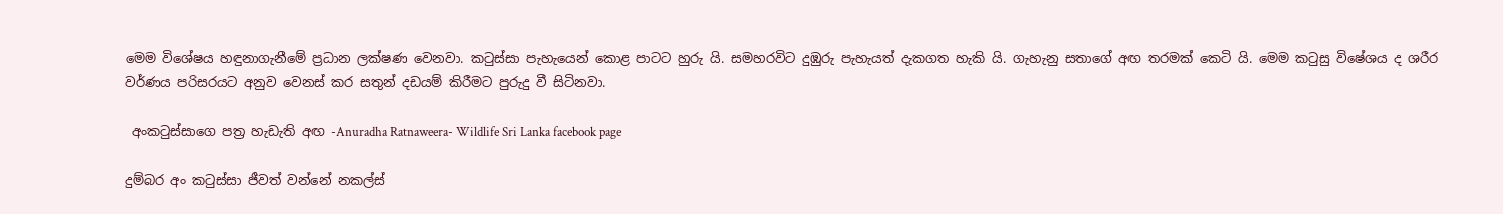මෙම විශේෂය හඳුනාගැනීමේ ප්‍රධාන ලක්ෂණ වෙනවා. කටුස්සා පැහැයෙන් කොළ පාටට හුරු යි. සමහරවිට දුඹුරු පැහැයත් දැකගත හැකි යි. ගැහැනු සතාගේ අඟ තරමක් කෙටි යි. මෙම කටුසු විෂේශය ද ශරීර වර්ණය පරිසරයට අනුව වෙනස් කර සතුන් දඩයම් කිරීමට පුරුදු වී සිටිනවා.

 අංකටුස්සාගෙ පත්‍ර හැඩැති අඟ -Anuradha Ratnaweera- Wildlife Sri Lanka facebook page

දුම්බර අං කටුස්සා ජීවත් වන්නේ නකල්ස්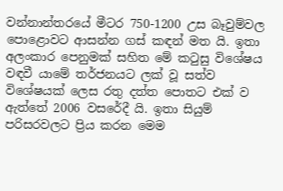වන්නාන්තරයේ මීටර 750-1200 උස බෑවුම්වල පොළොවට ආසන්න ගස් කඳන් මත යි. ඉතා අලංකාර පෙනුමක් සහිත මේ කටුසු විශේෂය වඳවී යාමේ තර්ජනයට ලක් වූ සත්ව විශේෂයක් ලෙස රතු දත්ත පොතට එක් ව ඇත්තේ 2006 වසරේදී යි. ඉතා සියුම් පරිසරවලට ප්‍රිය කරන මෙම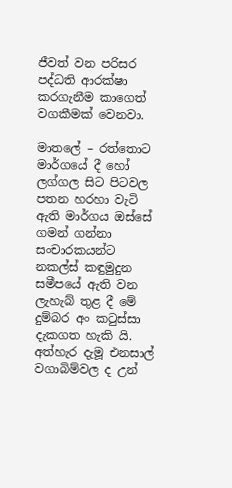ජීවත් වන පරිසර පද්ධති ආරක්ෂා කරගැනීම කාගෙත් වගකීමක් වෙනවා.

මාතලේ – රත්තොට මාර්ගයේ දී හෝ ලග්ගල සිට පිටවල පතන හරහා වැටි ඇති මාර්ගය ඔස්සේ ගමන් ගන්නා සංචාරකයන්ට නකල්ස් කඳුමුදුන සමීපයේ ඇති වන ලැහැබ් තුළ දී මේ දුම්බර අං කටුස්සා දැකගත හැකි යි. අත්හැර දැමූ එනසාල් වගාබිම්වල ද උන්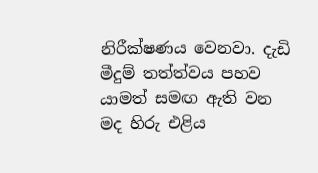නිරීක්ෂණය වෙනවා. දැඩි මීදුම් තත්ත්වය පහව යාමත් සමඟ ඇති වන මද හිරු එළිය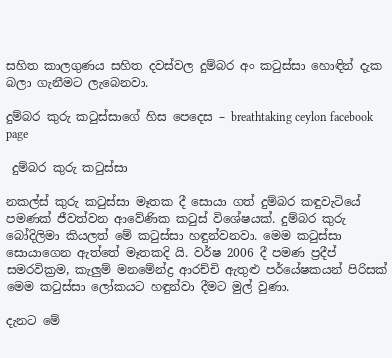සහිත කාලගුණය සහිත දවස්වල දුම්බර අං කටුස්සා හොඳින් දැක බලා ගැනීමට ලැබෙනවා.

දුම්බර කුරු කටුස්සාගේ හිස පෙදෙස – breathtaking ceylon facebook page

 දුම්බර කුරු කටුස්සා

නකල්ස් කුරු කටුස්සා මෑතක දී සොයා ගත් දුම්බර කඳුවැටියේ පමණක් ජීවත්වන ආවේණික කටුස් විශේෂයක්. දුම්බර කුරු බෝදිලිමා කියලත් මේ කටුස්සා හඳුන්වනවා. මෙම කටුස්සා සොයාගෙන ඇත්තේ මෑතකදි යි. වර්ෂ 2006 දී පමණ ප්‍රදීප් සමරවික්‍රම, කැලුම් මනමේන්ද්‍ර ආරච්චි ඇතුළු පර්යේෂකයන් පිරිසක් මෙම කටුස්සා ලෝකයට හඳුන්වා දීමට මුල් වුණා.

දැනට මේ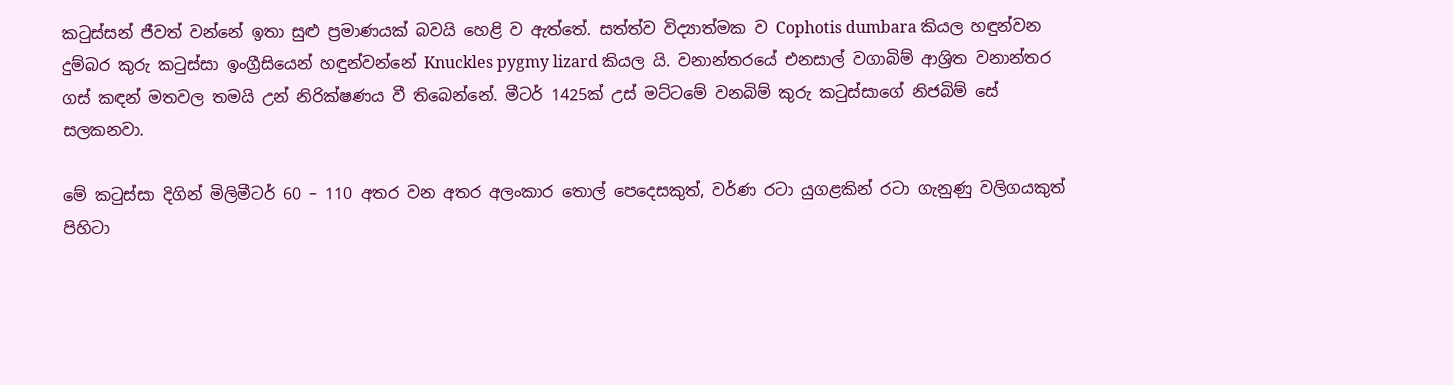කටුස්සන් ජීවත් වන්නේ ඉතා සුළු ප්‍රමාණයක් බවයි හෙළි ව ඇත්තේ. සත්ත්ව විද්‍යාත්මක ව Cophotis dumbara කියල හඳුන්වන දුම්බර කුරු කටුස්සා ඉංග්‍රීසියෙන් හඳුන්වන්නේ Knuckles pygmy lizard කියල යි. වනාන්තරයේ එනසාල් වගාබිම් ආශ්‍රිත වනාන්තර ගස් කඳන් මතවල තමයි උන් නිරික්ෂණය වී තිබෙන්නේ. මීටර් 1425ක් උස් මට්ටමේ වනබිම් කුරු කටුස්සාගේ නිජබිම් සේ සලකනවා.

මේ කටුස්සා දිගින් මිලිමීටර් 60 – 110 අතර වන අතර අලංකාර තොල් පෙදෙසකුත්, වර්ණ රටා යුගළකින් රටා ගැනුණු වලිගයකුත් පිහිටා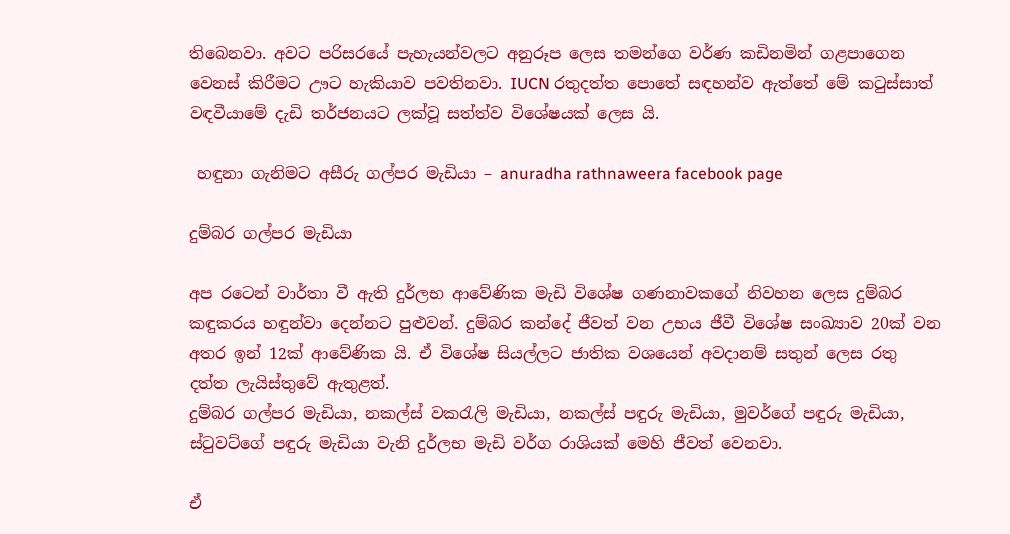තිබෙනවා. අවට පරිසරයේ පැහැයන්වලට අනුරූප ලෙස තමන්ගෙ වර්ණ කඩිනමින් ගළපාගෙන වෙනස් කිරීමට ඌට හැකියාව පවතිනවා. IUCN රතුදත්ත පොතේ සඳහන්ව ඇත්තේ මේ කටුස්සාත් වඳවීයාමේ දැඩි තර්ජනයට ලක්වූ සත්ත්ව විශේෂයක් ලෙස යි.

 හඳුනා ගැනිමට අසීරු ගල්පර මැඩියා – anuradha rathnaweera facebook page

දුම්බර ගල්පර මැඩියා

අප රටෙන් වාර්තා වී ඇති දුර්ලභ ආවේණික මැඩි විශේෂ ගණනාවකගේ නිවහන ලෙස දුම්බර කඳුකරය හඳුන්වා දෙන්නට පුළුවන්. දුම්බර කන්දේ ජීවත් වන උභය ජීවී විශේෂ සංඛ්‍යාව 20ක් වන අතර ඉන් 12ක් ආවේණික යි. ඒ විශේෂ සියල්ලට ජාතික වශයෙන් අවදානම් සතුන් ලෙස රතු දත්ත ලැයිස්තුවේ ඇතුළත්.
දුම්බර ගල්පර මැඩියා, නකල්ස් වකරැලි මැඩියා, නකල්ස් පඳුරු මැඩියා, මුවර්ගේ පඳුරු මැඩියා, ස්ටුවට්ගේ පඳුරු මැඩියා වැනි දුර්ලභ මැඩි වර්ග රාශියක් මෙහි ජීවත් වෙනවා.

ඒ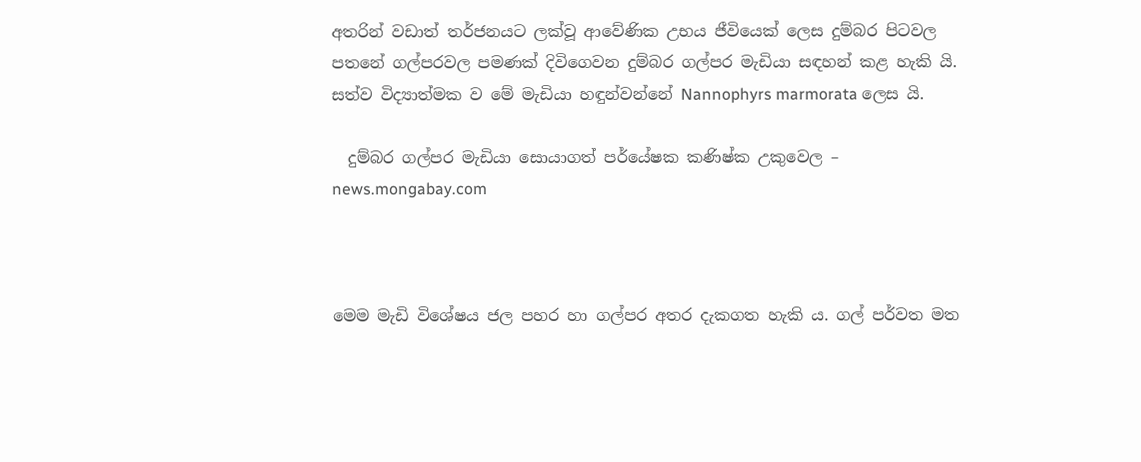අතරින් වඩාත් තර්ජනයට ලක්වූ ආවේණික උභය ජීවියෙක් ලෙස දුම්බර පිටවල පතනේ ගල්පරවල පමණක් දිවිගෙවන දුම්බර ගල්පර මැඩියා සඳහන් කළ හැකි යි. සත්ව විද්‍යාත්මක ව මේ මැඩියා හඳුන්වන්නේ Nannophyrs marmorata ලෙස යි.

  දුම්බර ගල්පර මැඩියා සොයාගත් පර්යේෂක කණිෂ්ක උකුවෙල – news.mongabay.com



මෙම මැඩි විශේෂය ජල පහර හා ගල්පර අතර දැකගත හැකි ය. ගල් පර්වත මත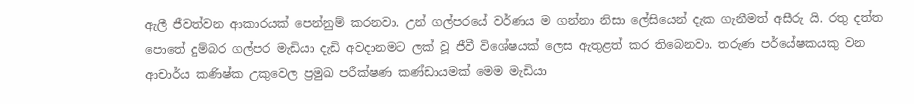ඇලී ජීවත්වන ආකාරයක් පෙන්නුම් කරනවා. උන් ගල්පරයේ වර්ණය ම ගන්නා නිසා ලේසියෙන් දැක ගැනීමත් අසීරු යි. රතු දත්ත පොතේ දුම්බර ගල්පර මැඩියා දැඩි අවදානමට ලක් වූ ජීවී විශේෂයක් ලෙස ඇතුළත් කර තිබෙනවා. තරුණ පර්යේෂකයකු වන ආචාර්ය කණිෂ්ක උකුවෙල ප්‍රමුඛ පරීක්ෂණ කණ්ඩායමක් මෙම මැඩියා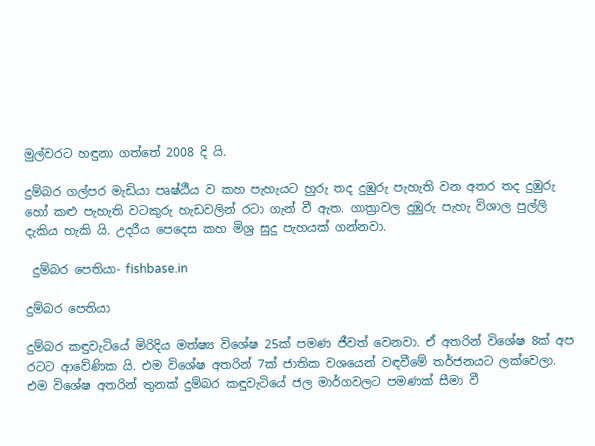මුල්වරට හඳුනා ගත්තේ 2008 දි යි.

දුම්බර ගල්පර මැඩියා පෘෂ්ඨීය ව කහ පැහැයට හුරු තද දුඹුරු පැහැති වන අතර තද දුඹුරු හෝ කළු පැහැති වටකුරු හැඩවලින් රටා ගැන් වී ඇත. ගාත්‍රාවල දුඹුරු පැහැ විශාල පුල්ලි දැකිය හැකි යි. උදරීය පෙදෙස කහ මිශ්‍ර සුදු පැහයක් ගන්නවා.

 දුම්බර පෙතියා- fishbase.in

දුම්බර පෙතියා

දුම්බර කඳුවැටියේ මිරිදිය මත්ෂ්‍ය විශේෂ 25ක් පමණ ජීවත් වෙනවා. ඒ අතරින් විශේෂ 8ක් අප රටට ආවේණික යි. එම විශේෂ අතරින් 7ක් ජාතික වශයෙන් වඳවීමේ තර්ජනයට ලක්වෙලා. එම විශේෂ අතරින් තුනක් දුම්බර කඳුවැටියේ ජල මාර්ගවලට පමණක් සීමා වී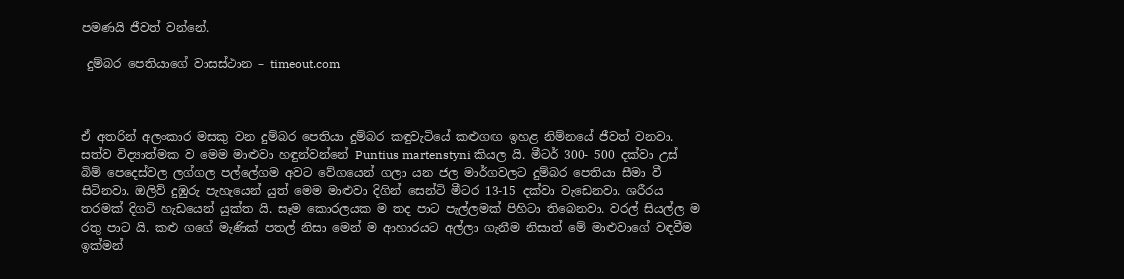පමණයි ජීවත් වන්නේ.

 දුම්බර පෙතියාගේ වාසස්ථාන – timeout.com



ඒ අතරින් අලංකාර මසකු වන දුම්බර පෙතියා දුම්බර කඳුවැටියේ කළුගඟ ඉහළ නිම්නයේ ජීවත් වනවා. සත්ව විද්‍යාත්මක ව මෙම මාළුවා හඳුන්වන්නේ Puntius martenstyni කියල යි. මීටර් 300- 500 දක්වා උස් බිම් පෙදෙස්වල ලග්ගල පල්ලේගම අවට වේගයෙන් ගලා යන ජල මාර්ගවලට දුම්බර පෙතියා සීමා වී සිටිනවා. ඔලිව් දුඹුරු පැහැයෙන් යුත් මෙම මාළුවා දිගින් සෙන්ටි මීටර 13-15 දක්වා වැඩෙනවා. ශරීරය තරමක් දිගටි හැඩයෙන් යුක්ත යි. සෑම කොරලයක ම තද පාට පැල්ලමක් පිහිටා තිබෙනවා. වරල් සියල්ල ම රතු පාට යි. කළු ගගේ මැණික් පතල් නිසා මෙන් ම ආහාරයට අල්ලා ගැනීම නිසාත් මේ මාළුවාගේ වඳවීම ඉක්මන්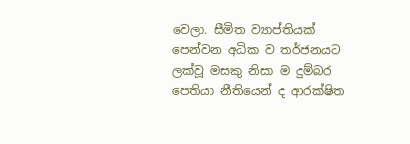වෙලා. සීමිත ව්‍යාප්තියක් පෙන්වන අධික ව තර්ජනයට ලක්වූ මසකු නිසා ම දුම්බර පෙතියා නීතියෙන් ද ආරක්ෂිත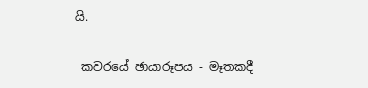යි.

 කවරයේ ඡායාරූපය - මෑතකදී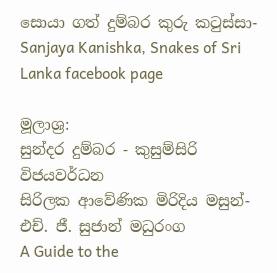සොයා ගත් දුම්බර කුරු කටුස්සා-Sanjaya Kanishka, Snakes of Sri Lanka facebook page

මූලාශ්‍ර:
සුන්දර දුම්බර - කුසුම්සිරි විජයවර්ධන
සිරිලක ආවේණික මිරිදිය මසුන්-එච්. ජී. සුජාන් මධුරංග
A Guide to the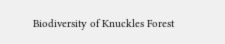Biodiversity of Knuckles Forest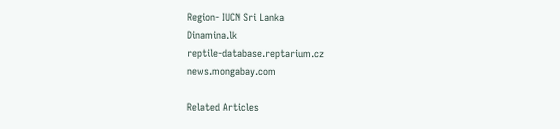Region- IUCN Sri Lanka
Dinamina.lk
reptile-database.reptarium.cz
news.mongabay.com

Related Articles